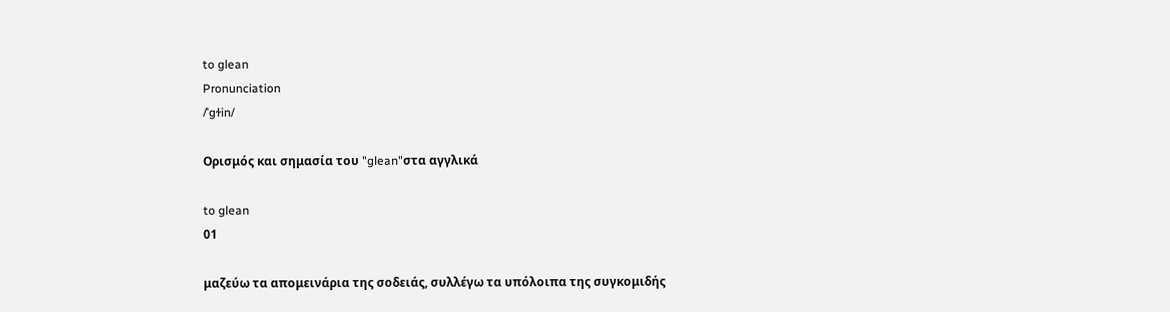to glean
Pronunciation
/ˈɡɫin/

Ορισμός και σημασία του "glean"στα αγγλικά

to glean
01

μαζεύω τα απομεινάρια της σοδειάς, συλλέγω τα υπόλοιπα της συγκομιδής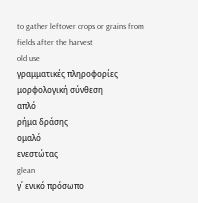to gather leftover crops or grains from fields after the harvest
old use
γραμματικές πληροφορίες
μορφολογική σύνθεση
απλό
ρήμα δράσης
ομαλό
ενεστώτας
glean
γ΄ ενικό πρόσωπο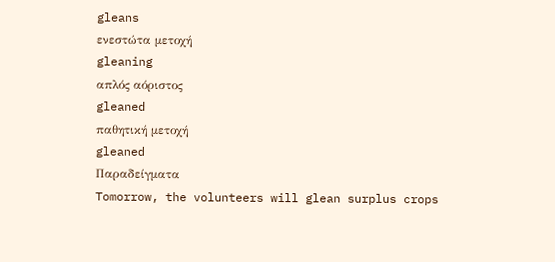gleans
ενεστώτα μετοχή
gleaning
απλός αόριστος
gleaned
παθητική μετοχή
gleaned
Παραδείγματα
Tomorrow, the volunteers will glean surplus crops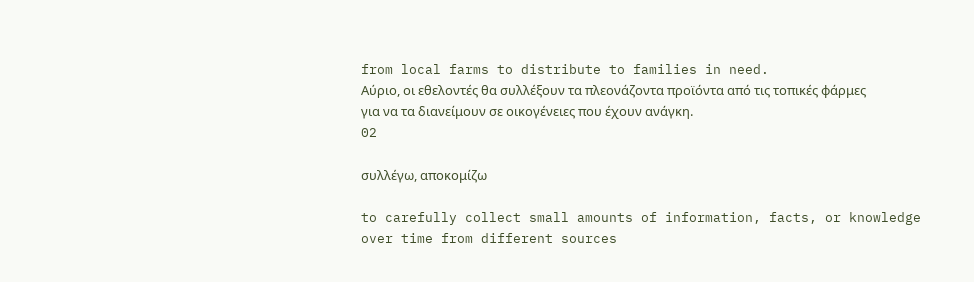from local farms to distribute to families in need.
Αύριο, οι εθελοντές θα συλλέξουν τα πλεονάζοντα προϊόντα από τις τοπικές φάρμες για να τα διανείμουν σε οικογένειες που έχουν ανάγκη.
02

συλλέγω, αποκομίζω

to carefully collect small amounts of information, facts, or knowledge over time from different sources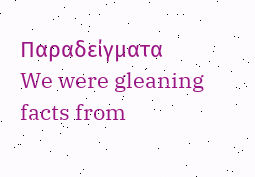Παραδείγματα
We were gleaning facts from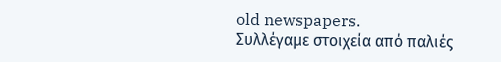old newspapers.
Συλλέγαμε στοιχεία από παλιές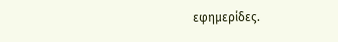εφημερίδες.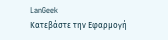LanGeek
Κατεβάστε την Εφαρμογή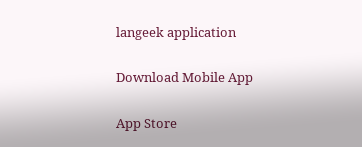langeek application

Download Mobile App

App Store